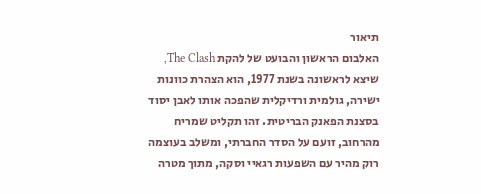תיאור
האלבום הראשון והבועט של להקת The Clash, שיצא לראשונה בשנת 1977, הוא הצהרת כוונות ישירה, גולמית ורדיקלית שהפכה אותו לאבן יסוד בסצנת הפאנק הבריטית. זהו תקליט שמריח מהרחוב, זועם על הסדר החברתי, ומשלב בעוצמה רוק מהיר עם השפעות רגאיי וסקה, מתוך מטרה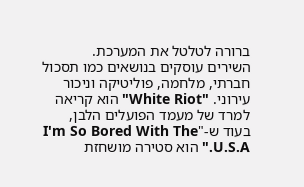ברורה לטלטל את המערכת.
השירים עוסקים בנושאים כמו תסכול חברתי, מלחמה, פוליטיקה וניכור עירוני. "White Riot" הוא קריאה למרד של מעמד הפועלים הלבן, בעוד ש-"I'm So Bored With The U.S.A." הוא סטירה מושחזת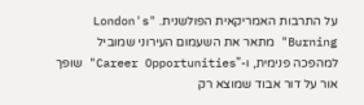על התרבות האמריקאית הפולשנית. "London's Burning" מתאר את השעמום העירוני שמוביל למהפכה פנימית, ו-"Career Opportunities" שופך אור על דור אבוד שמוצא רק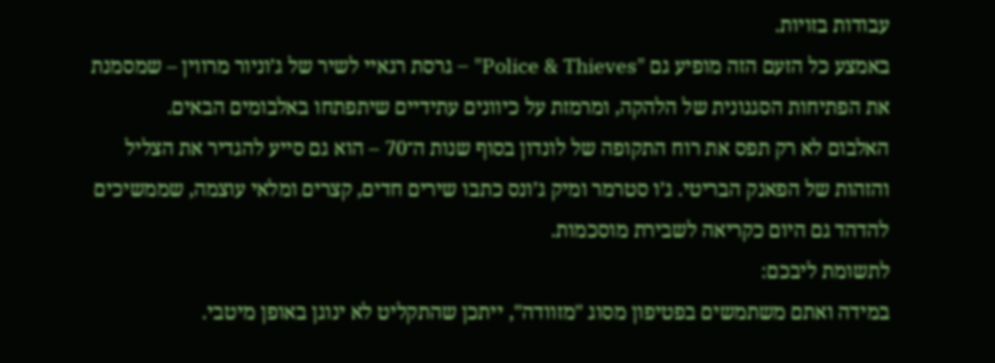עבודות בזויות.
באמצע כל הזעם הזה מופיע גם "Police & Thieves" – גרסת רגאיי לשיר של ג’וניור מרווין – שמסמנת את הפתיחות הסגנונית של הלהקה, ומרמזת על כיוונים עתידיים שיתפתחו באלבומים הבאים.
האלבום לא רק תפס את רוח התקופה של לונדון בסוף שנות ה־70 – הוא גם סייע להגדיר את הצליל והזהות של הפאנק הבריטי. ג’ו סטרמר ומיק ג’ונס כתבו שירים חדים, קצרים ומלאי עוצמה, שממשיכים להדהד גם היום כקריאה לשבירת מוסכמות.
לתשומת ליבכם:
במידה ואתם משתמשים בפטיפון מסוג "מזוודה", ייתכן שהתקליט לא ינוגן באופן מיטבי.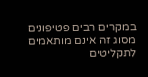במקרים רבים פטיפונים מסוג זה אינם מותאמים לתקליטים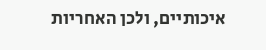איכותיים, ולכן האחריות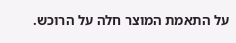על התאמת המוצר חלה על הרוכש.